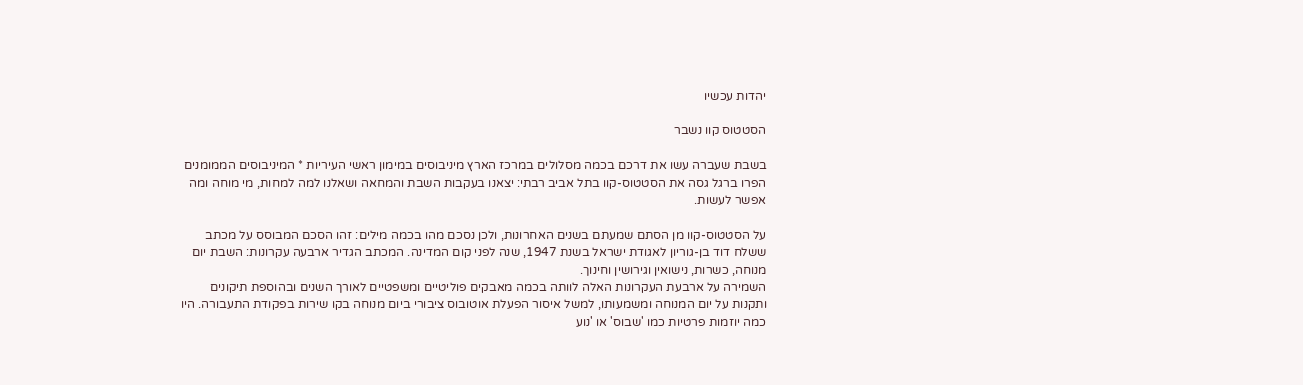יהדות עכשיו

הסטטוס קוו נשבר

בשבת שעברה עשו את דרכם בכמה מסלולים במרכז הארץ מיניבוסים במימון ראשי העיריות * המיניבוסים הממומנים הפרו ברגל גסה את הסטטוס-קוו בתל אביב רבתי: יצאנו בעקבות השבת והמחאה ושאלנו למה למחות, מי מוחה ומה אפשר לעשות.

על הסטטוס-קוו מן הסתם שמעתם בשנים האחרונות, ולכן נסכם מהו בכמה מילים: זהו הסכם המבוסס על מכתב ששלח דוד בן-גוריון לאגודת ישראל בשנת 1947, שנה לפני קום המדינה. המכתב הגדיר ארבעה עקרונות: השבת יום מנוחה, כשרות, נישואין וגירושין וחינוך.
השמירה על ארבעת העקרונות האלה לוותה בכמה מאבקים פוליטיים ומשפטיים לאורך השנים ובהוספת תיקונים ותקנות על יום המנוחה ומשמעותו, למשל איסור הפעלת אוטובוס ציבורי ביום מנוחה בקו שירות בפקודת התעבורה. היו כמה יוזמות פרטיות כמו 'שבוס' או 'נוע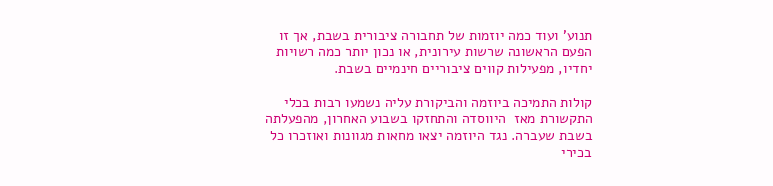תנוע' ועוד כמה יוזמות של תחבורה ציבורית בשבת, אך זו הפעם הראשונה שרשות עירונית, או נכון יותר כמה רשויות יחדיו, מפעילות קווים ציבוריים חינמיים בשבת.

קולות התמיכה ביוזמה והביקורת עליה נשמעו רבות בכלי התקשורת מאז  היווסדה והתחזקו בשבוע האחרון, מהפעלתה בשבת שעברה. נגד היוזמה יצאו מחאות מגוונות ואוזכרו כל בכירי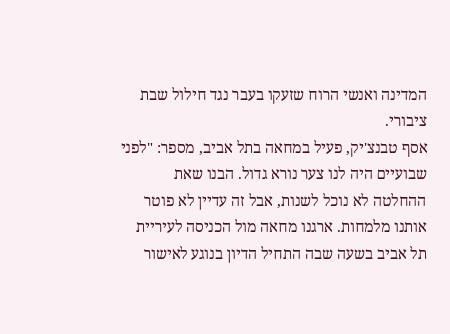המדינה ואנשי הרוח שזעקו בעבר נגד חילול שבת ציבורי.
אסף טבנצ'יק, פעיל במחאה בתל אביב, מספר: "לפני שבועיים היה לנו צער נורא גדול. הבנו שאת ההחלטה לא נוכל לשנות, אבל זה עדיין לא פוטר אותנו מלמחות. ארגנו מחאה מול הכניסה לעיריית תל אביב בשעה שבה התחיל הדיון בנוגע לאישור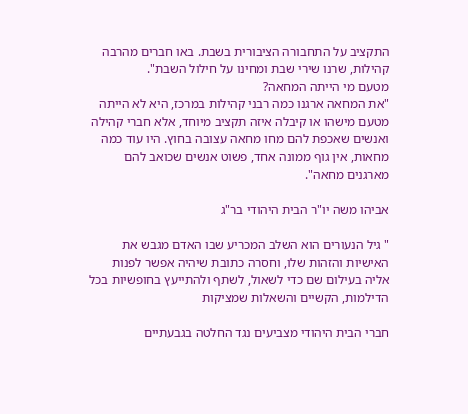התקציב על התחבורה הציבורית בשבת. באו חברים מהרבה קהילות, שרנו שירי שבת ומחינו על חילול השבת".
מטעם מי הייתה המחאה?
"את המחאה ארגנו כמה רבני קהילות במרכז, היא לא הייתה מטעם מישהו או קיבלה איזה תקציב מיוחד, אלא חברי קהילה ואנשים שאכפת להם מחו מחאה עצובה בחוץ. היו עוד כמה מחאות, אין גוף ממונה אחד, פשוט אנשים שכואב להם מארגנים מחאה".

אביהו משה יו"ר הבית היהודי בר"ג

" גיל הנעורים הוא השלב המכריע שבו האדם מגבש את האישיות והזהות שלו, וחסרה כתובת שיהיה אפשר לפנות אליה בעילום שם כדי לשאול, לשתף ולהתייעץ בחופשיות בכל הדילמות, הקשיים והשאלות שמציקות

חברי הבית היהודי מצביעים נגד החלטה בגבעתיים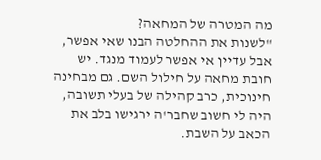מה המטרה של המחאה?
"לשנות את ההחלטה הבנו שאי אפשר, אבל עדיין אי אפשר לעמוד מנגד. יש חובת מחאה על חילול השם. גם מבחינה חינוכית, כרב קהילה של בעלי תשובה, היה לי חשוב שחבר'ה ירגישו בלב את הכאב על השבת.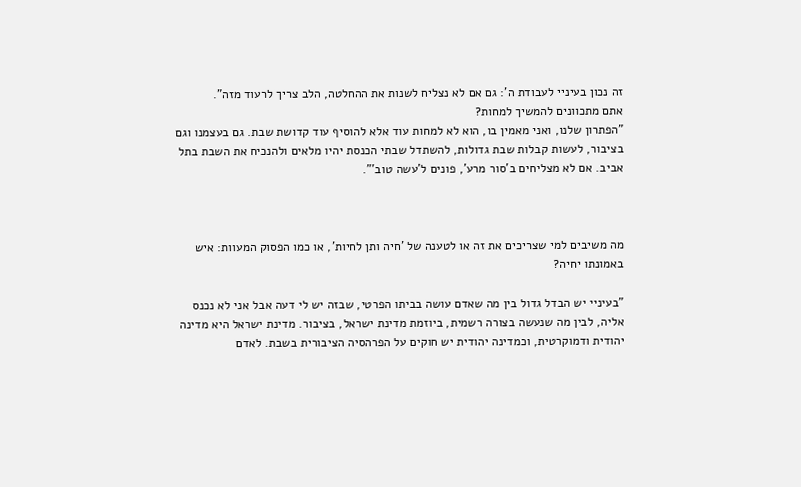זה נכון בעיניי לעבודת ה': גם אם לא נצליח לשנות את ההחלטה, הלב צריך לרעוד מזה".
אתם מתכוונים להמשיך למחות?
"הפתרון שלנו, ואני מאמין בו, הוא לא למחות עוד אלא להוסיף עוד קדושת שבת. גם בעצמנו וגם בציבור, לעשות קבלות שבת גדולות, להשתדל שבתי הכנסת יהיו מלאים ולהנכיח את השבת בתל אביב. אם לא מצליחים ב'סור מרע', פונים ל'עשה טוב'".



מה משיבים למי שצריכים את זה או לטענה של 'חיה ותן לחיות', או כמו הפסוק המעוות: איש באמונתו יחיה?

"בעיניי יש הבדל גדול בין מה שאדם עושה בביתו הפרטי, שבזה יש לי דעה אבל אני לא נכנס אליה, לבין מה שנעשה בצורה רשמית, ביוזמת מדינת ישראל, בציבור. מדינת ישראל היא מדינה יהודית ודמוקרטית, וכמדינה יהודית יש חוקים על הפרהסיה הציבורית בשבת. לאדם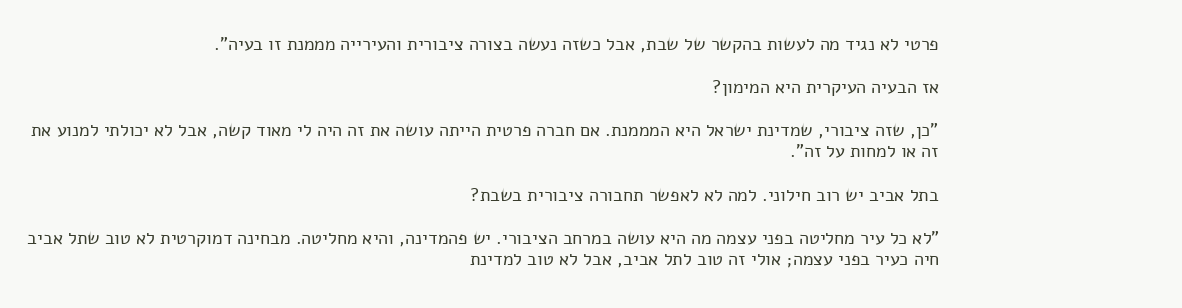פרטי לא נגיד מה לעשות בהקשר של שבת, אבל כשזה נעשה בצורה ציבורית והעירייה מממנת זו בעיה".

אז הבעיה העיקרית היא המימון?

"כן, שזה ציבורי, שמדינת ישראל היא המממנת. אם חברה פרטית הייתה עושה את זה היה לי מאוד קשה, אבל לא יכולתי למנוע את זה או למחות על זה".

בתל אביב יש רוב חילוני. למה לא לאפשר תחבורה ציבורית בשבת?

"לא כל עיר מחליטה בפני עצמה מה היא עושה במרחב הציבורי. יש פהמדינה, והיא מחליטה. מבחינה דמוקרטית לא טוב שתל אביב חיה כעיר בפני עצמה; אולי זה טוב לתל אביב, אבל לא טוב למדינת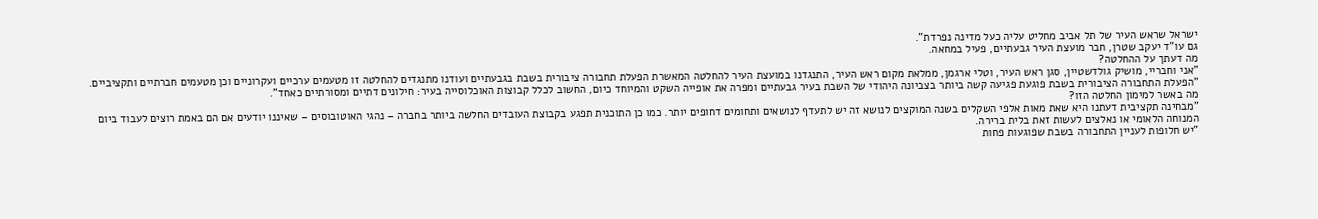ישראל שראש העיר של תל אביב מחליט עליה כעל מדינה נפרדת".
גם עו"ד יעקב שטרן, חבר מועצת העיר גבעתיים, פעיל במחאה.
מה דעתך על ההחלטה?
"אני וחבריי, מושיק גולדשטיין, סגן ראש העיר, וטלי ארגמן, ממלאת מקום ראש העיר, התנגדנו במועצת העיר להחלטה המאשרת הפעלת תחבורה ציבורית בשבת בגבעתיים ועודנו מתנגדים להחלטה זו מטעמים ערכיים ועקרוניים וכן מטעמים חברתיים ותקציביים.
"הפעלת התחבורה הציבורית בשבת פוגעת פגיעה קשה ביותר בצביונה היהודי של השבת בעיר גבעתיים ומפרה את אופייה השקט והמיוחד כיום, החשוב לכלל קבוצות האוכלוסייה בעיר: חילונים דתיים ומסורתיים כאחד".
מה באשר למימון החלטה הזו?
"מבחינה תקציבית דעתנו היא שאת מאות אלפי השקלים בשנה המוקצים לנושא זה יש לתעדף לנושאים ותחומים דחופים יותר. כמו כן התוכנית תפגע בקבוצת העובדים החלשה ביותר בחברה – נהגי האוטובוסים – שאיננו יודעים אם הם באמת רוצים לעבוד ביום המנוחה הלאומי או נאלצים לעשות זאת בלית ברירה.
"יש חלופות לעניין התחבורה בשבת שפוגעות פחות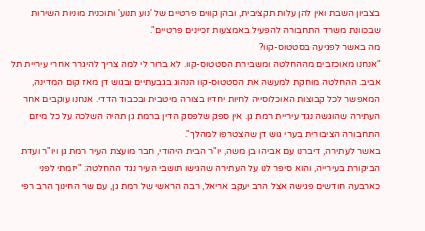בצביון השבת ואין להן עלות תקציבית, ובהן קווים פרטיים של 'נוע תנוע' ותוכנית מוניות השירות שבכוונת משרד התחבורה להפעיל באמצעות זכיינים פרטיים".
מה באשר לפגיעה בסטטוס-קוו?
"אנחנו מאוכזבים מההחלטה ומשבירת הסטטוס-קוו. לא ברור לי למה צריך להיגרר אחרי עיריית תל אביב. ההחלטה מוחקת למעשה את הסטטוס-קוו הנהוג בגבעתיים ובגוש דן מאז קום המדינה, המאפשר לכל קבוצות האוכלוסייה לחיות יחדיו בצורה מיטבית ובכבוד הדדי. אנחנו עוקבים אחר העתירה שהוגשה נגד עיריית רמת גן. אין ספק שלפסק הדין ברמת גן תהיה השלכה על כל מיזם התחבורה הציבורית בערי גוש דן שהצטרפו למהלך".
באשר לעתירה, דיברנו עם אביהו בן משה, יו"ר הבית היהודי, חבר מועצת העיר רמת גן ויו"ר ועדת הביקורת בעירייה, והוא סיפר לנו על העתירה שהגישו תושבי העיר נגד ההחלטה: "יזמתי לפני כארבעה חודשים פגישה אצל הרב יעקב אריאל, רבה הראשי של רמת גן, עם שר החינוך הרב רפי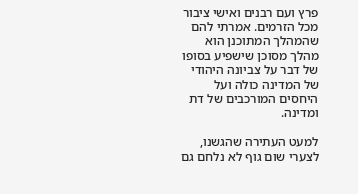פרץ ועם רבנים ואישי ציבור מכל הזרמים. אמרתי להם שהמהלך המתוכנן הוא מהלך מסוכן שישפיע בסופו של דבר על צביונה היהודי של המדינה כולה ועל היחסים המורכבים של דת ומדינה.

למעט העתירה שהגשנו, לצערי שום גוף לא נלחם גם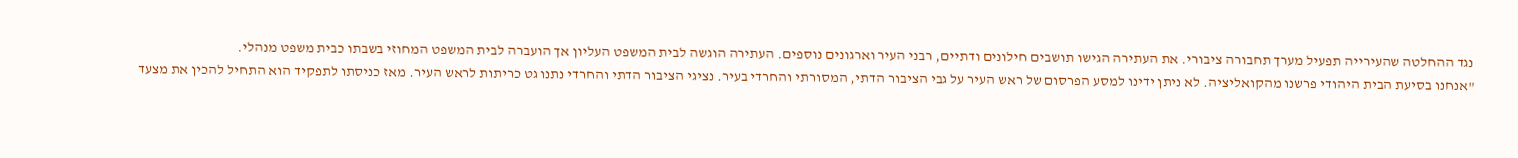נגד ההחלטה שהעירייה תפעיל מערך תחבורה ציבורי. את העתירה הגישו תושבים חילונים ודתיים, רבני העיר וארגונים נוספים. העתירה הוגשה לבית המשפט העליון אך הועברה לבית המשפט המחוזי בשבתו כבית משפט מנהלי.
"אנחנו בסיעת הבית היהודי פרשנו מהקואליציה. לא ניתן ידינו למסע הפרסום של ראש העיר על גבי הציבור הדתי, המסורתי והחרדי בעיר. נציגי הציבור הדתי והחרדי נתנו גט כריתות לראש העיר. מאז כניסתו לתפקיד הוא התחיל להכין את מצעד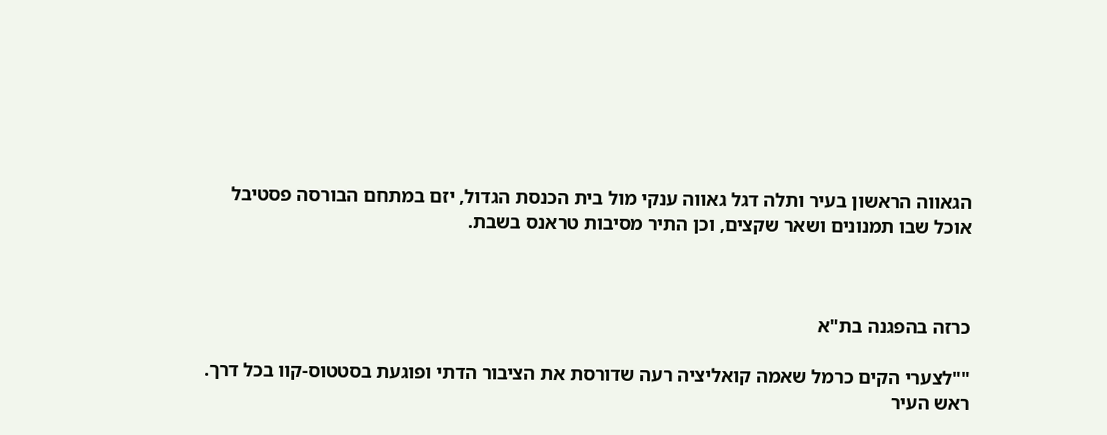הגאווה הראשון בעיר ותלה דגל גאווה ענקי מול בית הכנסת הגדול, יזם במתחם הבורסה פסטיבל אוכל שבו תמנונים ושאר שקצים, וכן התיר מסיבות טראנס בשבת.



כרזה בהפגנה בת"א

""לצערי הקים כרמל שאמה קואליציה רעה שדורסת את הציבור הדתי ופוגעת בסטטוס-קוו בכל דרך. ראש העיר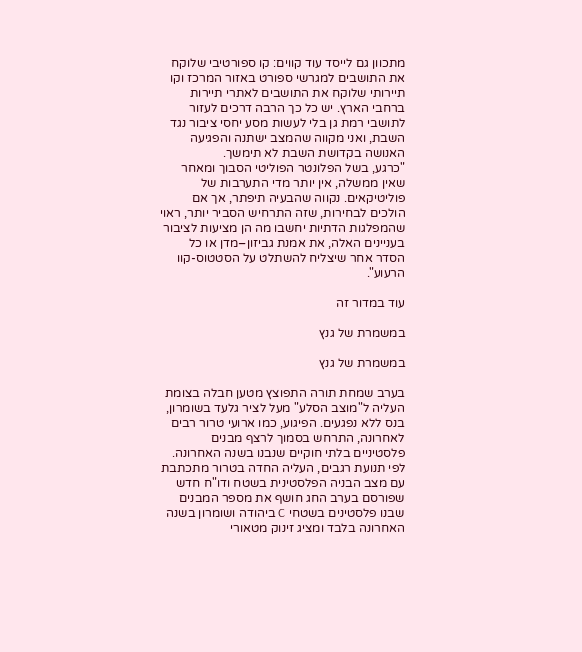מתכוון גם לייסד עוד קווים: קו ספורטיבי שלוקח את התושבים למגרשי ספורט באזור המרכז וקו תיירותי שלוקח את התושבים לאתרי תיירות ברחבי הארץ. יש כל כך הרבה דרכים לעזור לתושבי רמת גן בלי לעשות מסע יחסי ציבור נגד השבת, ואני מקווה שהמצב ישתנה והפגיעה האנושה בקדושת השבת לא תימשך.
"כרגע, בשל הפלונטר הפוליטי הסבוך ומאחר שאין ממשלה, אין יותר מדי התערבות של פוליטיקאים. נקווה שהבעיה תיפתר, אך אם הולכים לבחירות, שזה התרחיש הסביר יותר, ראוי שהמפלגות הדתיות יחשבו מה הן מציעות לציבור בעניינים האלה, את אמנת גביזון–מדן או כל הסדר אחר שיצליח להשתלט על הסטטוס-קוו הרעוע".

עוד במדור זה

במשמרת של גנץ

במשמרת של גנץ

בערב שמחת תורה התפוצץ מטען חבלה בצומת העליה ל"מוצב הסלע" מעל לציר גלעד בשומרון, בנס ללא נפגעים. הפיגוע, כמו ארועי טרור רבים לאחרונה, התרחש בסמוך לרצף מבנים פלסטיניים בלתי חוקיים שנבנו בשנה האחרונה. לפי תנועת רגבים, העליה החדה בטרור מתכתבת עם מצב הבניה הפלסטינית בשטח ודו"ח חדש שפורסם בערב החג חושף את מספר המבנים שבנו פלסטינים בשטחי C ביהודה ושומרון בשנה האחרונה בלבד ומציג זינוק מטאורי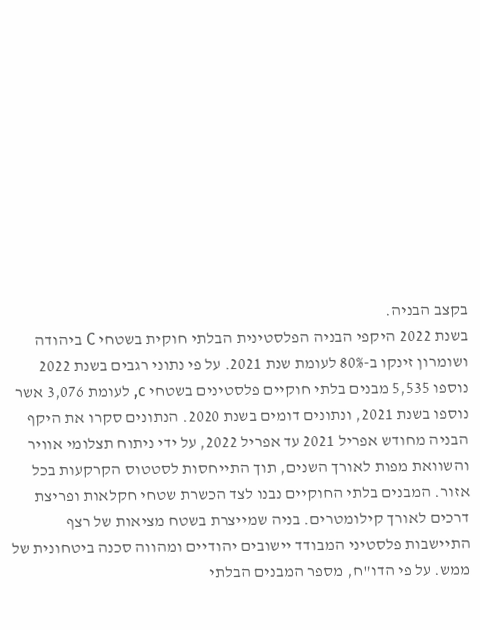בקצב הבניה.
בשנת 2022 היקפי הבניה הפלסטינית הבלתי חוקית בשטחי C ביהודה ושומרון זינקו ב-80% לעומת שנת 2021. על פי נתוני רגבים בשנת 2022 נוספו 5,535 מבנים בלתי חוקיים פלסטינים בשטחי c, לעומת 3,076 אשר נוספו בשנת 2021, ונתונים דומים בשנת 2020. הנתונים סקרו את היקף הבניה מחודש אפריל 2021 עד אפריל 2022, על ידי ניתוח תצלומי אוויר והשוואת מפות לאורך השנים, תוך התייחסות לסטטוס הקרקעות בכל אזור. המבנים בלתי החוקיים נבנו לצד הכשרת שטחי חקלאות ופריצת דרכים לאורך קילומטרים. בניה שמייצרת בשטח מציאות של רצף התיישבות פלסטיני המבודד יישובים יהודיים ומהווה סכנה ביטחונית של ממש. על פי הדו"ח, מספר המבנים הבלתי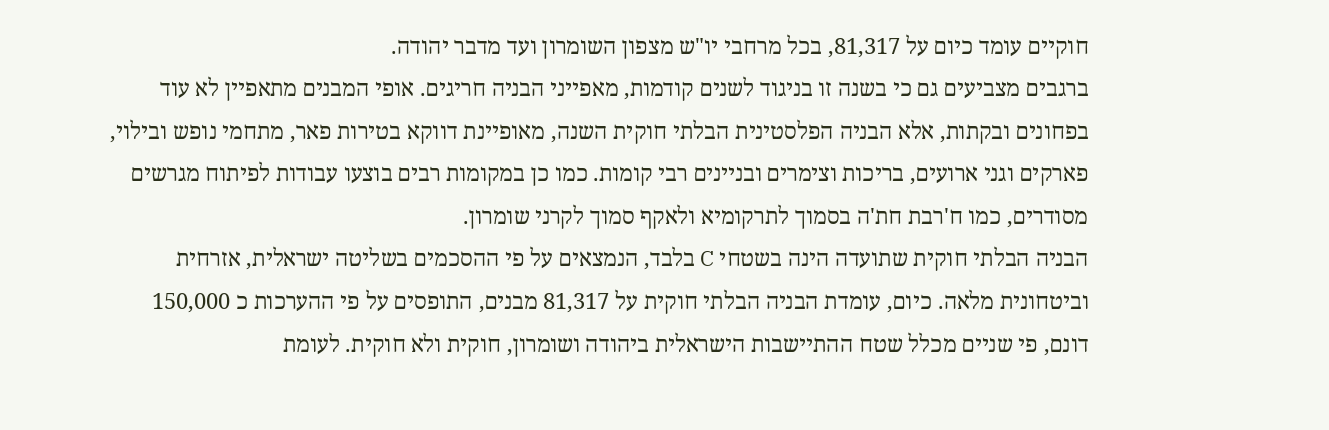חוקיים עומד כיום על 81,317, בכל מרחבי יו"ש מצפון השומרון ועד מדבר יהודה.
ברגבים מצביעים גם כי בשנה זו בניגוד לשנים קודמות, מאפייני הבניה חריגים. אופי המבנים מתאפיין לא עוד בפחונים ובקתות, אלא הבניה הפלסטינית הבלתי חוקית השנה, מאופיינת דווקא בטירות פאר, מתחמי נופש ובילוי, פארקים וגני ארועים, בריכות וצימרים ובניינים רבי קומות. כמו כן במקומות רבים בוצעו עבודות לפיתוח מגרשים מסודרים, כמו ח'רבת חת'ה בסמוך לתרקומיא ולאקף סמוך לקרני שומרון.
הבניה הבלתי חוקית שתועדה הינה בשטחי C בלבד, הנמצאים על פי ההסכמים בשליטה ישראלית, אזרחית וביטחונית מלאה. כיום, עומדת הבניה הבלתי חוקית על 81,317 מבנים, התופסים על פי ההערכות כ 150,000 דונם, פי שניים מכלל שטח ההתיישבות הישראלית ביהודה ושומרון, חוקית ולא חוקית. לעומת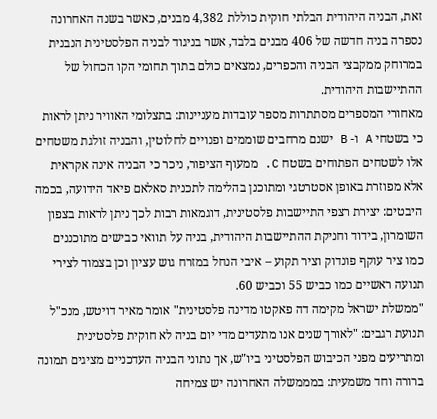זאת, הבניה היהודית הבלתי חוקית כוללת 4,382 מבנים, כאשר בשנה האחרונה נספרה בניה חדשה של 406 מבנים בלבד, אשר בניגוד לבניה הפלסטינית הנבנית במרוחק ממקבצי הבניה והכפרים, נמצאים כולם בתוך תחומי הקו הכחול של ההתיישבות היהודית.
מאחורי המספרים מסתתרות מספר עובדות מעניינות: בתצלומי האוויר ניתן לראות כי בשטחי A ו- B ישנם מרחבים שוממים ופנויים לחלוטין, והבניה זולגת משטחים אלו לשטחים הפתוחים בשטח C. ממעוף הציפור, ניכר כי הבניה אינה אקראית אלא מפוזרת באופן אסטרטגי ומתוכנן בהלימה לתכנית סאלאם פיאד הידועה, בכמה היבטים: יצירת רצפי התיישבות פלסטינית, דוגמאות רבות לכך ניתן לראות בצפון השומרון, בידוד וחניקת ההתיישבות היהודית, בניה על תוואי כבישים מתוכננים כמו ציר עוקף פונדוק וציר תקוע – איבי הנחל במזרח גוש עציון וכן בצמוד לצירי תנועה ראשיים כמו כביש 55 וכביש 60.
"ממשלת ישראל מקימה דה פאקטו מדינה פלסטינית" אומר מאיר דויטש, מנכ"ל תנועת רגבים: "לאורך שנים אנו מתעדים מדי יום בניה לא חוקית פלסטינית ומתריעים מפני הכיבוש הפלסטיני ביו"ש, אך נתוני הבניה העדכניים מציגים תמונה ברורה וחד משמעית: במממשלה האחרונה יש צמיחה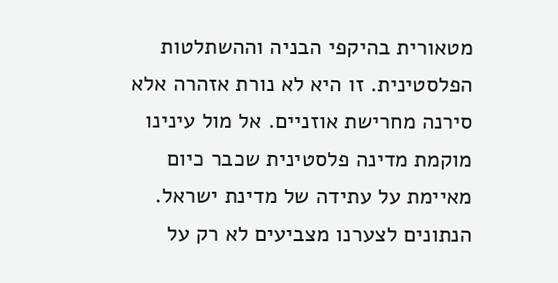מטאורית בהיקפי הבניה וההשתלטות הפלסטינית. זו היא לא נורת אזהרה אלא סירנה מחרישת אוזניים. אל מול עינינו מוקמת מדינה פלסטינית שכבר כיום מאיימת על עתידה של מדינת ישראל. הנתונים לצערנו מצביעים לא רק על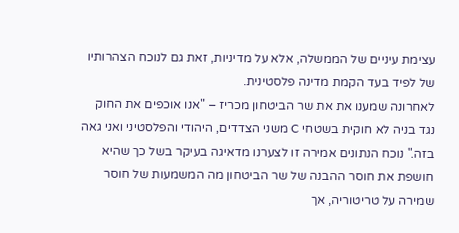עצימת עיניים של הממשלה, אלא על מדיניות, זאת גם לנוכח הצהרותיו של לפיד בעד הקמת מדינה פלסטינית.
לאחרונה שמענו את את שר הביטחון מכריז – "אנו אוכפים את החוק נגד בניה לא חוקית בשטחי C משני הצדדים, היהודי והפלסטיני ואני גאה בזה." נוכח הנתונים אמירה זו לצערנו מדאיגה בעיקר בשל כך שהיא חושפת את חוסר ההבנה של שר הביטחון מה המשמעות של חוסר שמירה על טריטוריה, אך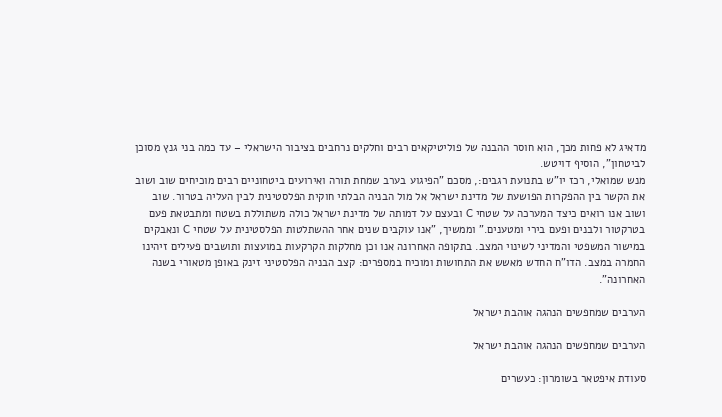מדאיג לא פחות מכך, הוא חוסר ההבנה של פוליטיקאים רבים וחלקים נרחבים בציבור הישראלי – עד כמה בני גנץ מסוכן לביטחון", הוסיף דויטש.
מנש שמואלי, רכז יו"ש בתנועת רגבים:, מסכם "הפיגוע בערב שמחת תורה ואירועים ביטחוניים רבים מוכיחים שוב ושוב את הקשר בין ההפקרות הפושעת של מדינת ישראל אל מול הבניה הבלתי חוקית הפלסטינית לבין העליה בטרור. שוב ושוב אנו רואים כיצד המערכה על שטחי C ובעצם על דמותה של מדינת ישראל כולה משתוללת בשטח ומתבטאת פעם בטרקטור ולבנים ופעם בירי ומטענים." וממשיך, "אנו עוקבים שנים אחר ההשתלטות הפלסטינית על שטחי C ונאבקים במישור המשפטי והמדיני לשינוי המצב. בתקופה האחרונה אנו וכן מחלקות הקרקעות במועצות ותושבים פעילים זיהינו החמרה במצב. הדו"ח החדש מאשש את התחושות ומוכיח במספרים: קצב הבניה הפלסטיני זינק באופן מטאורי בשנה האחרונה".

הערבים שמחפשים הנהגה אוהבת ישראל

הערבים שמחפשים הנהגה אוהבת ישראל

סעודת איפטאר בשומרון: כעשרים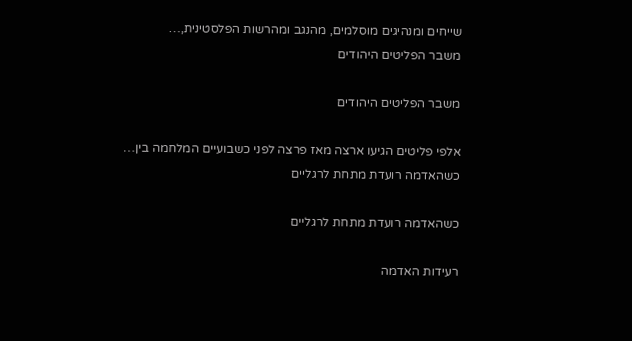שייחים ומנהיגים מוסלמים, מהנגב ומהרשות הפלסטינית,…
משבר הפליטים היהודים

משבר הפליטים היהודים

אלפי פליטים הגיעו ארצה מאז פרצה לפני כשבועיים המלחמה בין…
כשהאדמה רועדת מתחת לרגליים

כשהאדמה רועדת מתחת לרגליים

רעידות האדמה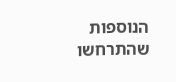הנוספות שהתרחשו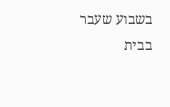בשבוע שעבר בבית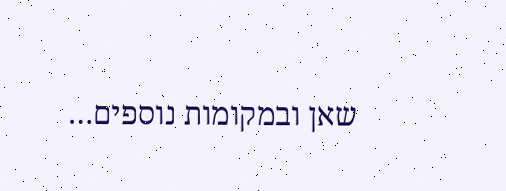שאן ובמקומות נוספים…